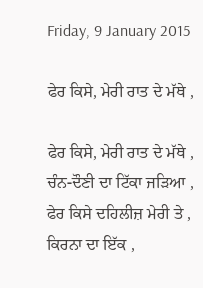Friday, 9 January 2015

ਫੇਰ ਕਿਸੇ, ਮੇਰੀ ਰਾਤ ਦੇ ਮੱਥੇ ,

ਫੇਰ ਕਿਸੇ, ਮੇਰੀ ਰਾਤ ਦੇ ਮੱਥੇ ,
ਚੰਨ-ਦੌਣੀ ਦਾ ਟਿੱਕਾ ਜੜਿਆ ,
ਫੇਰ ਕਿਸੇ ਦਹਿਲੀਜ਼ ਮੇਰੀ ਤੇ ,
ਕਿਰਨਾ ਦਾ ਇੱਕ ,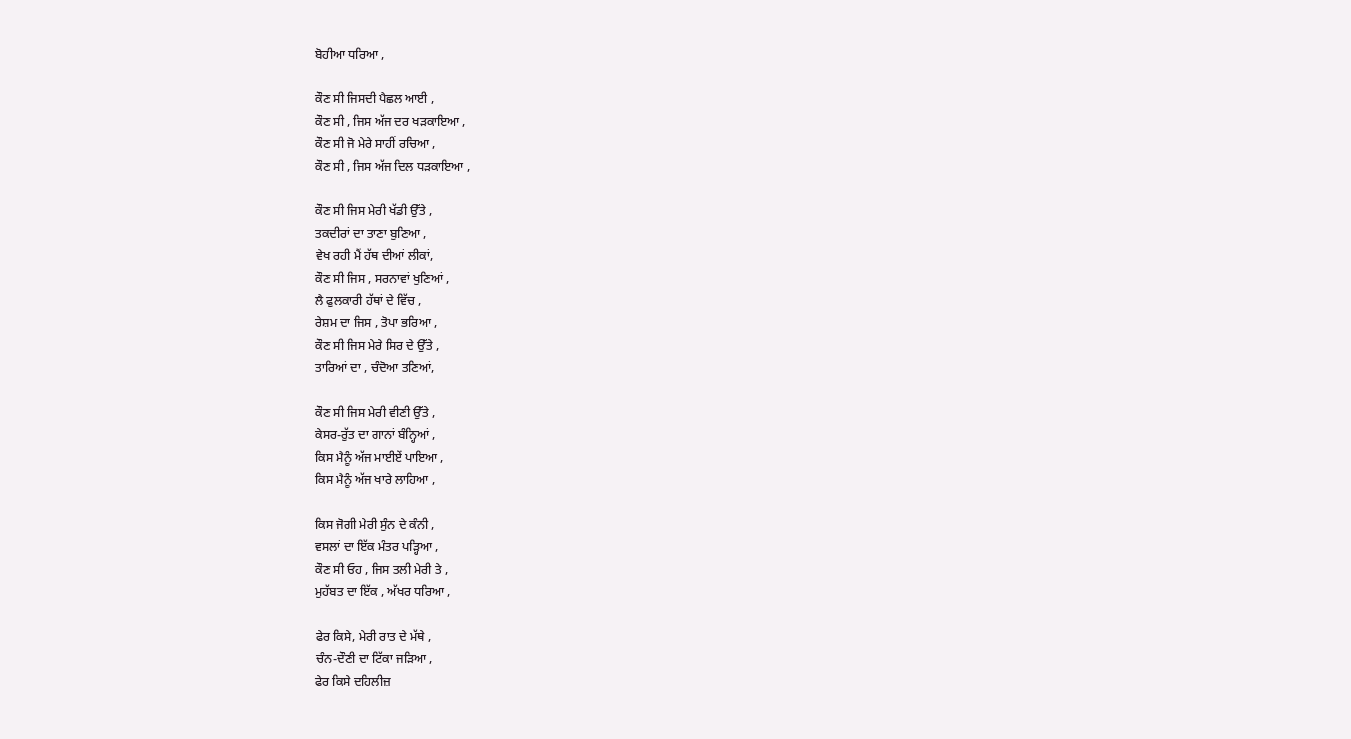ਬੋਹੀਆ ਧਰਿਆ ,

ਕੌਣ ਸੀ ਜਿਸਦੀ ਪੈਛਲ ਆਈ ,
ਕੌਣ ਸੀ , ਜਿਸ ਅੱਜ ਦਰ ਖੜਕਾਇਆ ,
ਕੌਣ ਸੀ ਜੋ ਮੇਰੇ ਸਾਹੀਂ ਰਚਿਆ ,
ਕੌਣ ਸੀ , ਜਿਸ ਅੱਜ ਦਿਲ ਧੜਕਾਇਆ ,

ਕੌਣ ਸੀ ਜਿਸ ਮੇਰੀ ਖੱਡੀ ਉੱਤੇ ,
ਤਕਦੀਰਾਂ ਦਾ ਤਾਣਾ ਬੁਣਿਆ ,
ਵੇਖ ਰਹੀ ਮੈਂ ਹੱਥ ਦੀਆਂ ਲੀਕਾਂ,
ਕੌਣ ਸੀ ਜਿਸ , ਸਰਨਾਵਾਂ ਖੁਣਿਆਂ ,
ਲੈ ਫੁਲਕਾਰੀ ਹੱਥਾਂ ਦੇ ਵਿੱਚ ,
ਰੇਸ਼ਮ ਦਾ ਜਿਸ , ਤੋਪਾ ਭਰਿਆ ,
ਕੌਣ ਸੀ ਜਿਸ ਮੇਰੇ ਸਿਰ ਦੇ ਉੱਤੇ ,
ਤਾਰਿਆਂ ਦਾ , ਚੰਦੋਆ ਤਣਿਆਂ,

ਕੌਣ ਸੀ ਜਿਸ ਮੇਰੀ ਵੀਣੀ ਉੱਤੇ ,
ਕੇਸਰ-ਰੁੱਤ ਦਾ ਗਾਨਾਂ ਬੰਨ੍ਹਿਆਂ ,
ਕਿਸ ਮੈਨੂੰ ਅੱਜ ਮਾਈਏਂ ਪਾਇਆ ,
ਕਿਸ ਮੈਨੂੰ ਅੱਜ ਖਾਰੇ ਲਾਹਿਆ ,

ਕਿਸ ਜੋਗੀ ਮੇਰੀ ਸੁੰਨ ਦੇ ਕੰਨੀ ,
ਵਸਲਾਂ ਦਾ ਇੱਕ ਮੰਤਰ ਪੜ੍ਹਿਆ ,
ਕੌਣ ਸੀ ਓਹ , ਜਿਸ ਤਲੀ ਮੇਰੀ ਤੇ ,
ਮੁਹੱਬਤ ਦਾ ਇੱਕ , ਅੱਖਰ ਧਰਿਆ ,

ਫੇਰ ਕਿਸੇ, ਮੇਰੀ ਰਾਤ ਦੇ ਮੱਥੇ ,
ਚੰਨ-ਦੌਣੀ ਦਾ ਟਿੱਕਾ ਜੜਿਆ ,
ਫੇਰ ਕਿਸੇ ਦਹਿਲੀਜ਼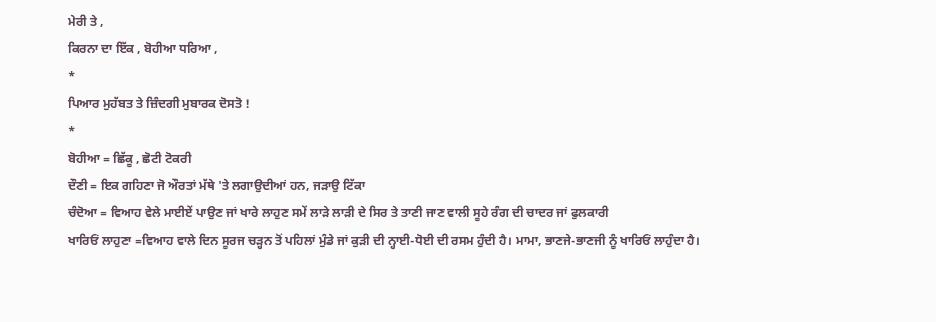ਮੇਰੀ ਤੇ ,
ਕਿਰਨਾ ਦਾ ਇੱਕ , ਬੋਹੀਆ ਧਰਿਆ ,
*
ਪਿਆਰ ਮੁਹੱਬਤ ਤੇ ਜ਼ਿੰਦਗੀ ਮੁਬਾਰਕ ਦੋਸਤੋ !
*
ਬੋਹੀਆ = ਛਿੱਕੂ , ਛੋਟੀ ਟੋਕਰੀ
ਦੌਣੀ = ਇਕ ਗਹਿਣਾ ਜੋ ਔਰਤਾਂ ਮੱਥੇ 'ਤੇ ਲਗਾਉਦੀਆਂ ਹਨ, ਜੜਾਉ ਟਿੱਕਾ
ਚੰਦੋਆ = ਵਿਆਹ ਵੇਲੇ ਮਾਈਏਂ ਪਾਉਣ ਜਾਂ ਖਾਰੇ ਲਾਹੁਣ ਸਮੇਂ ਲਾੜੇ ਲਾੜੀ ਦੇ ਸਿਰ ਤੇ ਤਾਣੀ ਜਾਣ ਵਾਲੀ ਸੂਹੇ ਰੰਗ ਦੀ ਚਾਦਰ ਜਾਂ ਫੁਲਕਾਰੀ
ਖਾਰਿਓਂ ਲਾਹੁਣਾ =ਵਿਆਹ ਵਾਲੇ ਦਿਨ ਸੂਰਜ ਚੜ੍ਹਨ ਤੋਂ ਪਹਿਲਾਂ ਮੁੰਡੇ ਜਾਂ ਕੁੜੀ ਦੀ ਨ੍ਹਾਈ-ਧੋਈ ਦੀ ਰਸਮ ਹੁੰਦੀ ਹੈ। ਮਾਮਾ, ਭਾਣਜੇ-ਭਾਣਜੀ ਨੂੰ ਖਾਰਿਓਂ ਲਾਹੁੰਦਾ ਹੈ।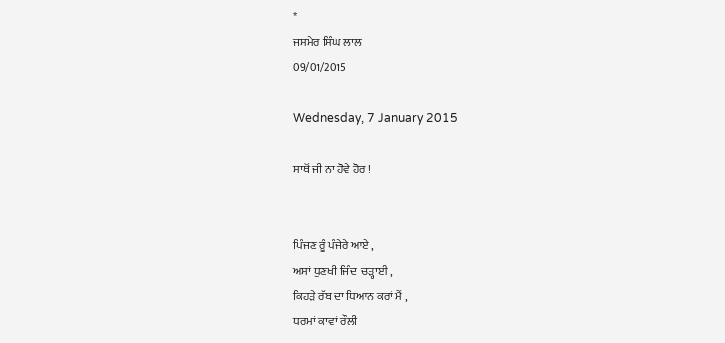*
ਜਸਮੇਰ ਸਿੰਘ ਲਾਲ
09/01/2015

Wednesday, 7 January 2015

ਸਾਥੋਂ ਜੀ ਨਾ ਹੋਵੇ ਹੋਰ !


ਪਿੰਜਣ ਰੂੰ ਪੰਜੇਰੇ ਆਏ ,
ਅਸਾਂ ਧੁਣਖੀ ਜਿੰਦ  ਚੜ੍ਹਾਈ ,
ਕਿਹੜੇ ਰੱਬ ਦਾ ਧਿਆਨ ਕਰਾਂ ਮੈਂ ,
ਧਰਮਾਂ ਕਾਵਾਂ ਰੌਲੀ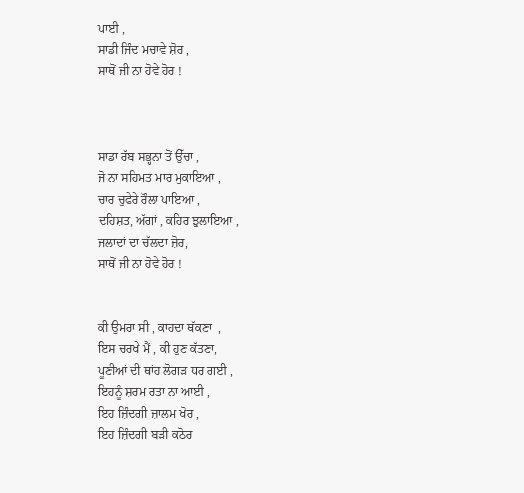ਪਾਈ ,
ਸਾਡੀ ਜਿੰਦ ਮਚਾਵੇ ਸ਼ੋਰ ,
ਸਾਥੋਂ ਜੀ ਨਾ ਹੋਵੇ ਹੋਰ !



ਸਾਡਾ ਰੱਬ ਸਭ੍ਹਨਾ ਤੋਂ ਉੱਚਾ ,
ਜੋ ਨਾ ਸਹਿਮਤ ਮਾਰ ਮੁਕਾਇਆ ,
ਚਾਰ ਚੁਫੇਰੇ ਰੌਲਾ ਪਾਇਆ ,
ਦਹਿਸ਼ਤ, ਅੱਗਾਂ , ਕਹਿਰ ਝੁਲਾਇਆ ,
ਜਲਾਦਾਂ ਦਾ ਚੱਲਦਾ ਜ਼ੋਰ,
ਸਾਥੋਂ ਜੀ ਨਾ ਹੋਵੇ ਹੋਰ !


ਕੀ ਉਮਰਾ ਸੀ , ਕਾਹਦਾ ਥੱਕਣਾ  ,
ਇਸ ਚਰਖੇ ਮੈਂ , ਕੀ ਹੁਣ ਕੱਤਣਾ,
ਪੂਣੀਆਂ ਦੀ ਥਾਂਹ ਲੋਗੜ ਧਰ ਗਈ ,
ਇਹਨੂੰ ਸ਼ਰਮ ਰਤਾ ਨਾ ਆਈ ,
ਇਹ ਜ਼ਿੰਦਗੀ ਜ਼ਾਲਮ ਖੋਰ ,
ਇਹ ਜ਼ਿੰਦਗੀ ਬੜੀ ਕਠੋਰ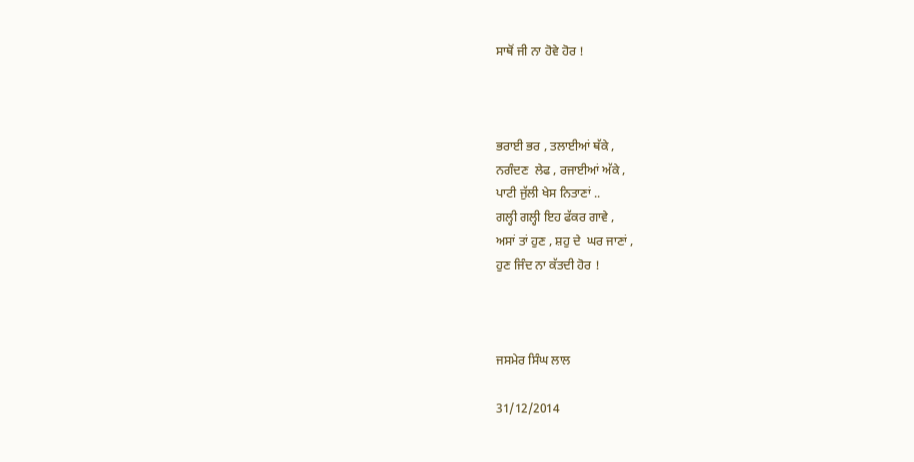ਸਾਥੋਂ ਜੀ ਨਾ ਹੋਵੇ ਹੋਰ !



ਭਰਾਈ ਭਰ , ਤਲਾਈਆਂ ਥੱਕੇ ,
ਨਗੰਦਣ  ਲੇਫ , ਰਜਾਈਆਂ ਅੱਕੇ ,
ਪਾਟੀ ਜੁੱਲੀ ਖੇਸ ਨਿਤਾਣਾਂ ..
ਗਲ੍ਹੀ ਗਲ੍ਹੀ ਇਹ ਫੱਕਰ ਗਾਵੇ ,
ਅਸਾਂ ਤਾਂ ਹੁਣ , ਸ਼ਹੁ ਦੇ  ਘਰ ਜਾਣਾਂ ,
ਹੁਣ ਜਿੰਦ ਨਾ ਕੱਤਦੀ ਹੋਰ !



ਜਸਮੇਰ ਸਿੰਘ ਲਾਲ

31/12/2014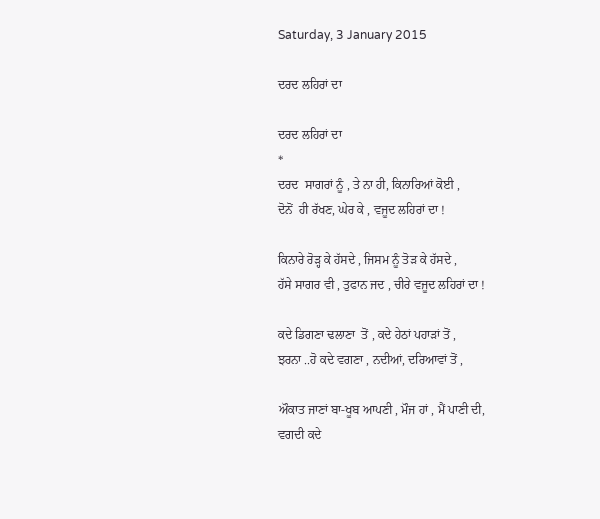Saturday, 3 January 2015

ਦਰਦ ਲਹਿਰਾਂ ਦਾ

ਦਰਦ ਲਹਿਰਾਂ ਦਾ
*
ਦਰਦ  ਸਾਗਰਾਂ ਨੂੰ , ਤੇ ਨਾ ਹੀ, ਕਿਨਾਰਿਆਂ ਕੋਈ ,
ਦੋਨੋਂ  ਹੀ ਰੱਖਣ, ਘੇਰ ਕੇ , ਵਜੂਦ ਲਹਿਰਾਂ ਦਾ !

ਕਿਨਾਰੇ ਰੋੜ੍ਹ ਕੇ ਹੱਸਦੇ , ਜਿਸਮ ਨੂੰ ਤੋੜ ਕੇ ਹੱਸਦੇ ,
ਹੱਸੇ ਸਾਗਰ ਵੀ , ਤੁਫਾਨ ਜਦ , ਚੀਰੇ ਵਜੂਦ ਲਹਿਰਾਂ ਦਾ !

ਕਦੇ ਡਿਗਣਾ ਢਲਾਣਾ  ਤੋਂ , ਕਦੇ ਹੇਠਾਂ ਪਹਾੜਾਂ ਤੋਂ ,
ਝਰਨਾ ..ਹੋ ਕਦੇ ਵਗਣਾ , ਨਦੀਆਂ, ਦਰਿਆਵਾਂ ਤੋਂ ,

ਔਕਾਤ ਜਾਣਾਂ ਬਾ-ਖੂਬ ਆਪਣੀ , ਮੌਜ ਹਾਂ , ਮੈਂ ਪਾਣੀ ਦੀ,
ਵਗਦੀ ਕਦੇ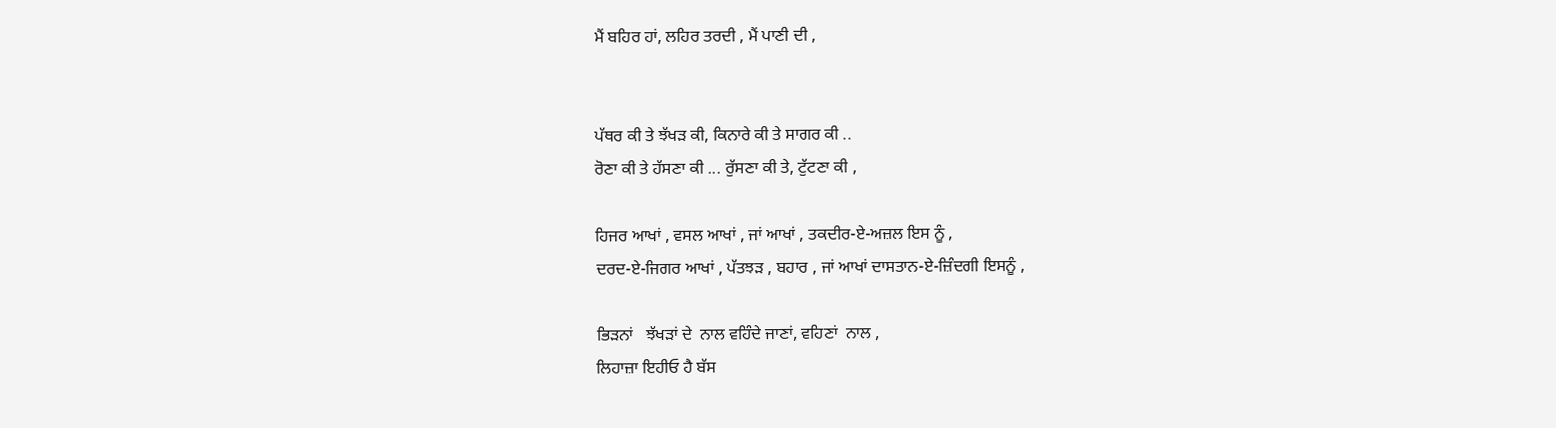ਮੈਂ ਬਹਿਰ ਹਾਂ, ਲਹਿਰ ਤਰਦੀ , ਮੈਂ ਪਾਣੀ ਦੀ ,


ਪੱਥਰ ਕੀ ਤੇ ਝੱਖੜ ਕੀ, ਕਿਨਾਰੇ ਕੀ ਤੇ ਸਾਗਰ ਕੀ ..
ਰੋਣਾ ਕੀ ਤੇ ਹੱਸਣਾ ਕੀ ... ਰੁੱਸਣਾ ਕੀ ਤੇ, ਟੁੱਟਣਾ ਕੀ ,

ਹਿਜਰ ਆਖਾਂ , ਵਸਲ ਆਖਾਂ , ਜਾਂ ਆਖਾਂ , ਤਕਦੀਰ-ਏ-ਅਜ਼ਲ ਇਸ ਨੂੰ ,
ਦਰਦ-ਏ-ਜਿਗਰ ਆਖਾਂ , ਪੱਤਝੜ , ਬਹਾਰ , ਜਾਂ ਆਖਾਂ ਦਾਸਤਾਨ-ਏ-ਜ਼ਿੰਦਗੀ ਇਸਨੂੰ ,

ਭਿੜਨਾਂ   ਝੱਖੜਾਂ ਦੇ  ਨਾਲ ਵਹਿੰਦੇ ਜਾਣਾਂ, ਵਹਿਣਾਂ  ਨਾਲ ,
ਲਿਹਾਜ਼ਾ ਇਹੀਓ ਹੈ ਬੱਸ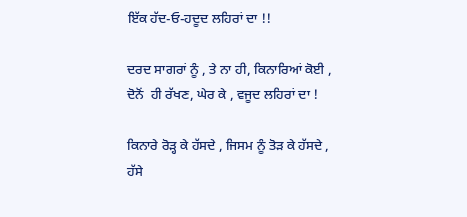ਇੱਕ ਹੱਦ-ਓ-ਹਦੂਦ ਲਹਿਰਾਂ ਦਾ !!

ਦਰਦ ਸਾਗਰਾਂ ਨੂੰ , ਤੇ ਨਾ ਹੀ, ਕਿਨਾਰਿਆਂ ਕੋਈ ,
ਦੋਨੋਂ  ਹੀ ਰੱਖਣ, ਘੇਰ ਕੇ , ਵਜੂਦ ਲਹਿਰਾਂ ਦਾ !

ਕਿਨਾਰੇ ਰੋੜ੍ਹ ਕੇ ਹੱਸਦੇ , ਜਿਸਮ ਨੂੰ ਤੋੜ ਕੇ ਹੱਸਦੇ ,
ਹੱਸੇ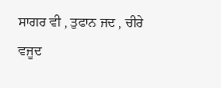ਸਾਗਰ ਵੀ , ਤੁਫਾਨ ਜਦ , ਚੀਰੇ ਵਜੂਦ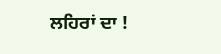ਲਹਿਰਾਂ ਦਾ !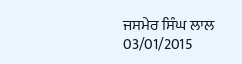ਜਸਮੇਰ ਸਿੰਘ ਲਾਲ
03/01/2015